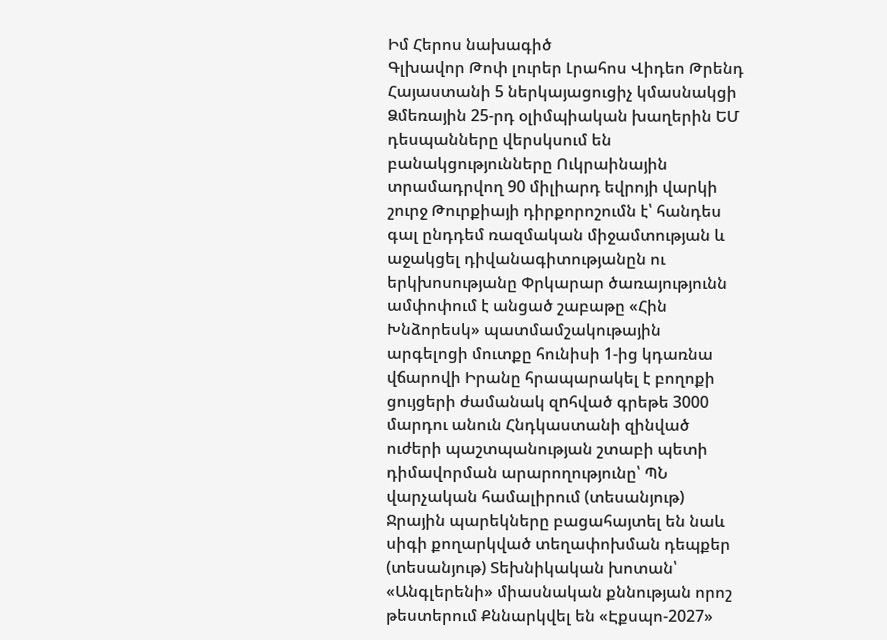Իմ Հերոս նախագիծ
Գլխավոր Թոփ լուրեր Լրահոս Վիդեո Թրենդ
Հայաստանի 5 ներկայացուցիչ կմասնակցի Ձմեռային 25-րդ օլիմպիական խաղերին ԵՄ դեսպանները վերսկսում են բանակցությունները Ուկրաինային տրամադրվող 90 միլիարդ եվրոյի վարկի շուրջ Թուրքիայի դիրքորոշումն է՝ հանդես գալ ընդդեմ ռազմական միջամտության և աջակցել դիվանագիտությանըն ու երկխոսությանը Փրկարար ծառայությունն ամփոփում է անցած շաբաթը «Հին Խնձորեսկ» պատմամշակութային արգելոցի մուտքը հունիսի 1-ից կդառնա վճարովի Իրանը հրապարակել է բողոքի ցույցերի ժամանակ զnհված գրեթե 3000 մարդու անուն Հնդկաստանի զինված ուժերի պաշտպանության շտաբի պետի դիմավորման արարողությունը՝ ՊՆ վարչական համալիրում (տեսանյութ) Ջրային պարեկները բացահայտել են նաև սիգի քողարկված տեղափոխման դեպքեր (տեսանյութ) Տեխնիկական խոտան՝ «Անգլերենի» միասնական քննության որոշ թեստերում Քննարկվել են «Էքսպո-2027»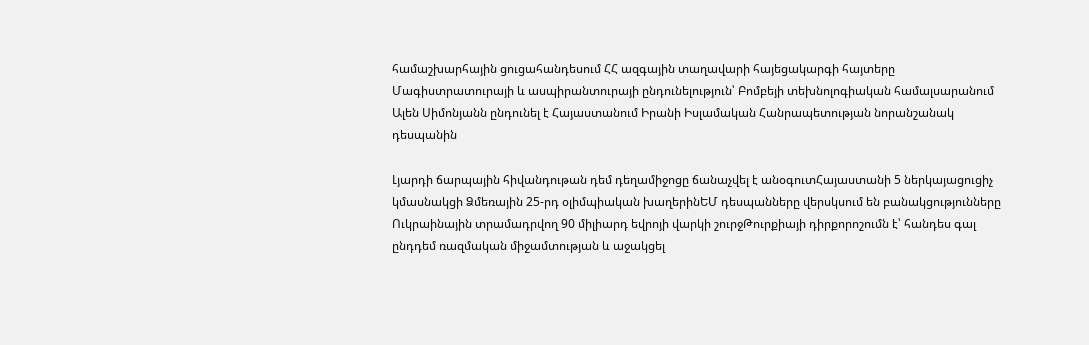համաշխարհային ցուցահանդեսում ՀՀ ազգային տաղավարի հայեցակարգի հայտերը Մագիստրատուրայի և ասպիրանտուրայի ընդունելություն՝ Բոմբեյի տեխնոլոգիական համալսարանում Ալեն Սիմոնյանն ընդունել է Հայաստանում Իրանի Իսլամական Հանրապետության նորանշանակ դեսպանին

Լյարդի ճարպային հիվանդութան դեմ դեղամիջոցը ճանաչվել է անօգուտՀայաստանի 5 ներկայացուցիչ կմասնակցի Ձմեռային 25-րդ օլիմպիական խաղերինԵՄ դեսպանները վերսկսում են բանակցությունները Ուկրաինային տրամադրվող 90 միլիարդ եվրոյի վարկի շուրջԹուրքիայի դիրքորոշումն է՝ հանդես գալ ընդդեմ ռազմական միջամտության և աջակցել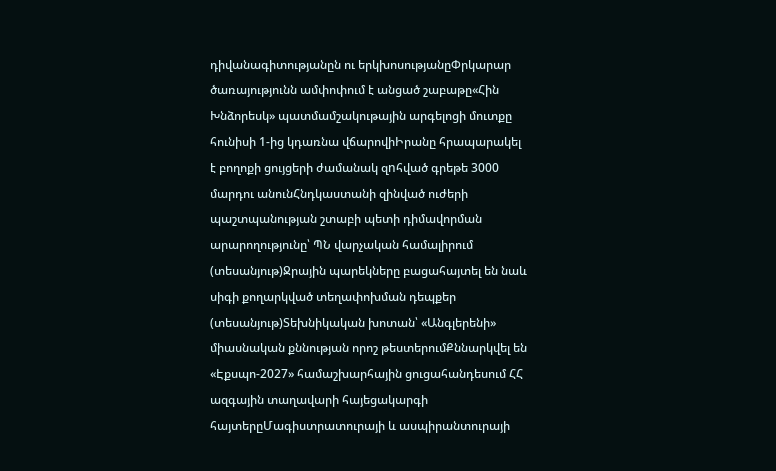դիվանագիտությանըն ու երկխոսությանըՓրկարար ծառայությունն ամփոփում է անցած շաբաթը«Հին Խնձորեսկ» պատմամշակութային արգելոցի մուտքը հունիսի 1-ից կդառնա վճարովիԻրանը հրապարակել է բողոքի ցույցերի ժամանակ զnհված գրեթե 3000 մարդու անունՀնդկաստանի զինված ուժերի պաշտպանության շտաբի պետի դիմավորման արարողությունը՝ ՊՆ վարչական համալիրում (տեսանյութ)Ջրային պարեկները բացահայտել են նաև սիգի քողարկված տեղափոխման դեպքեր (տեսանյութ)Տեխնիկական խոտան՝ «Անգլերենի» միասնական քննության որոշ թեստերումՔննարկվել են «Էքսպո-2027» համաշխարհային ցուցահանդեսում ՀՀ ազգային տաղավարի հայեցակարգի հայտերըՄագիստրատուրայի և ասպիրանտուրայի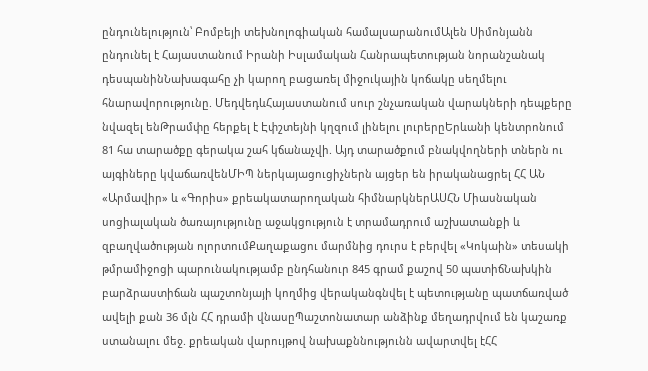ընդունելություն՝ Բոմբեյի տեխնոլոգիական համալսարանումԱլեն Սիմոնյանն ընդունել է Հայաստանում Իրանի Իսլամական Հանրապետության նորանշանակ դեսպանինՆախագահը չի կարող բացառել միջnւկային կոճակը սեղմելու հնարավորությունը. ՄեդվեդևՀայաստանում սուր շնչառական վարակների դեպքերը նվազել ենԹրամփը հերքել է Էփշտեյնի կղզում լինելու լուրերըԵրևանի կենտրոնում 81 հա տարածքը գերակա շահ կճանաչվի. Այդ տարածքում բնակվողների տներն ու այգիները կվաճառվենՄԻՊ ներկայացուցիչներն այցեր են իրականացրել ՀՀ ԱՆ «Արմավիր» և «Գորիս» քրեակատարողական հիմնարկներԱՍՀՆ Միասնական սոցիալական ծառայությունը աջակցություն է տրամադրում աշխատանքի և զբաղվածության ոլորտումՔաղաքացու մարմնից դուրս է բերվել «Կոկաին» տեսակի թմրամիջոցի պարունակությամբ ընդհանուր 845 գրամ քաշով 50 պատիճՆախկին բարձրաստիճան պաշտոնյայի կողմից վերականգնվել է պետությանը պատճառված ավելի քան 36 մլն ՀՀ դրամի վնասըՊաշտոնատար անձինք մեղադրվում են կաշառք ստանալու մեջ. քրեական վարույթով նախաքննությունն ավարտվել էՀՀ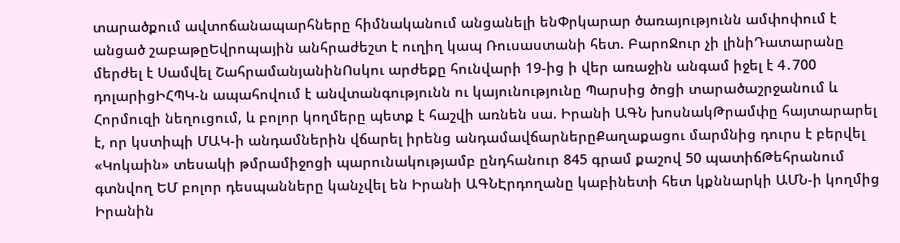տարածքում ավտոճանապարհները հիմնականում անցանելի ենՓրկարար ծառայությունն ամփոփում է անցած շաբաթըԵվրոպային անհրաժեշտ է ուղիղ կապ Ռուսաստանի հետ. ԲարոՋուր չի լինիԴատարանը մերժել է Սամվել ՇահրամանյանինՈսկու արժեքը հունվարի 19-ից ի վեր առաջին անգամ իջել է 4․700 դոլարիցԻՀՊԿ-ն ապահովում է անվտանգությունն ու կայունությունը Պարսից ծոցի տարածաշրջանում և Հորմուզի նեղուցում, և բոլոր կողմերը պետք է հաշվի առնեն սա. Իրանի ԱԳՆ խոսնակԹրամփը հայտարարել է, որ կստիպի ՄԱԿ-ի անդամներին վճարել իրենց անդամավճարներըՔաղաքացու մարմնից դուրս է բերվել «Կոկաին» տեսակի թմրամիջոցի պարունակությամբ ընդհանուր 845 գրամ քաշով 50 պատիճԹեհրանում գտնվող ԵՄ բոլոր դեսպանները կանչվել են Իրանի ԱԳՆԷրդողանը կաբինետի հետ կքննարկի ԱՄՆ-ի կողմից Իրանին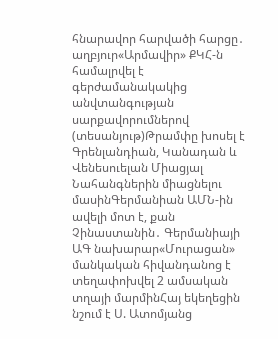հնարավոր հարվածի հարցը․ աղբյուր«Արմավիր» ՔԿՀ-ն համալրվել է գերժամանակակից անվտանգության սարքավորումներով (տեսանյութ)Թրամփը խոսել է Գրենլանդիան, Կանադան և Վենեսուելան Միացյալ Նահանգներին միացնելու մասինԳերմանիան ԱՄՆ-ին ավելի մոտ է, քան Չինաստանին․ Գերմանիայի ԱԳ նախարար«Մուրացան» մանկական հիվանդանոց է տեղափոխվել 2 ամսական տղայի մարմինՀայ եկեղեցին նշում է Ս. Ատոմյանց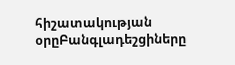հիշատակության օրըԲանգլադեշցիները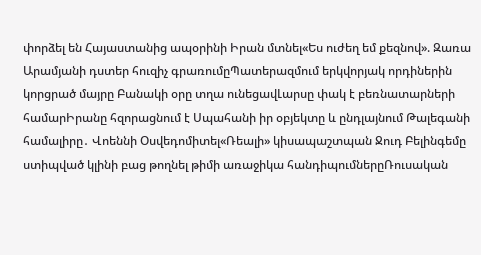փորձել են Հայաստանից ապօրինի Իրան մտնել«Ես ուժեղ եմ քեզնով». Զառա Արամյանի դստեր հուզիչ գրառումըՊատերազմում երկվորյակ որդիներին կորցրած մայրը Բանակի օրը տղա ունեցավԼարսը փակ է բեռնատարների համարԻրանը հզորացնում է Սպահանի իր օբյեկտը և ընդլայնում Թալեգանի համալիրը․ Վոեննի Օսվեդոմիտել«Ռեալի» կիսապաշտպան Ջուդ Բելինգեմը ստիպված կլինի բաց թողնել թիմի առաջիկա հանդիպումներըՌուսական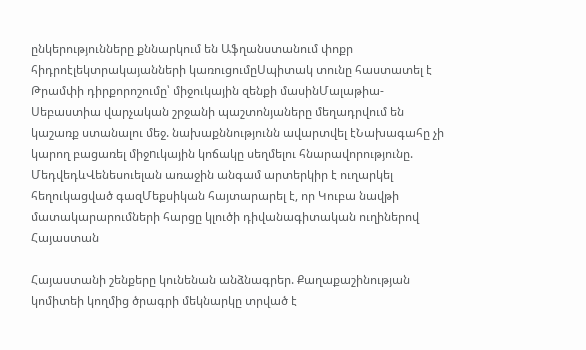ընկերությունները քննարկում են Աֆղանստանում փոքր հիդրոէլեկտրակայանների կառուցումըՍպիտակ տունը հաստատել է Թրամփի դիրքորոշումը՝ միջուկային զենքի մասինՄալաթիա-Սեբաստիա վարչական շրջանի պաշտոնյաները մեղադրվում են կաշառք ստանալու մեջ. նախաքննությունն ավարտվել էՆախագահը չի կարող բացառել միջnւկային կոճակը սեղմելու հնարավորությունը. ՄեդվեդևՎենեսուելան առաջին անգամ արտերկիր է ուղարկել հեղուկացված գազՄեքսիկան հայտարարել է, որ Կուբա նավթի մատակարարումների հարցը կլուծի դիվանագիտական ուղիներով
Հայաստան

Հայաստանի շենքերը կունենան անձնագրեր. Քաղաքաշինության կոմիտեի կողմից ծրագրի մեկնարկը տրված է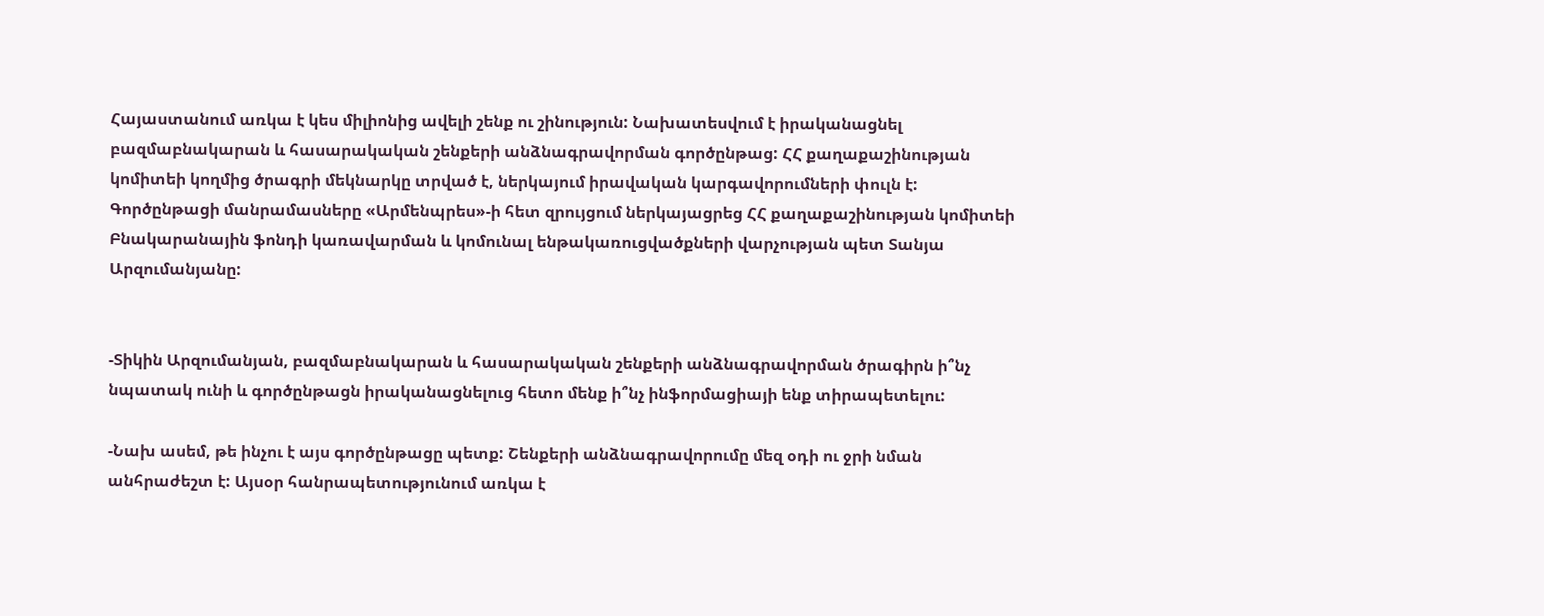Հայաստանում առկա է կես միլիոնից ավելի շենք ու շինություն: Նախատեսվում է իրականացնել բազմաբնակարան և հասարակական շենքերի անձնագրավորման գործընթաց: ՀՀ քաղաքաշինության կոմիտեի կողմից ծրագրի մեկնարկը տրված է, ներկայում իրավական կարգավորումների փուլն է: Գործընթացի մանրամասները «Արմենպրես»-ի հետ զրույցում ներկայացրեց ՀՀ քաղաքաշինության կոմիտեի Բնակարանային ֆոնդի կառավարման և կոմունալ ենթակառուցվածքների վարչության պետ Տանյա Արզումանյանը:


-Տիկին Արզումանյան, բազմաբնակարան և հասարակական շենքերի անձնագրավորման ծրագիրն ի՞նչ նպատակ ունի և գործընթացն իրականացնելուց հետո մենք ի՞նչ ինֆորմացիայի ենք տիրապետելու:

-Նախ ասեմ, թե ինչու է այս գործընթացը պետք: Շենքերի անձնագրավորումը մեզ օդի ու ջրի նման անհրաժեշտ է: Այսօր հանրապետությունում առկա է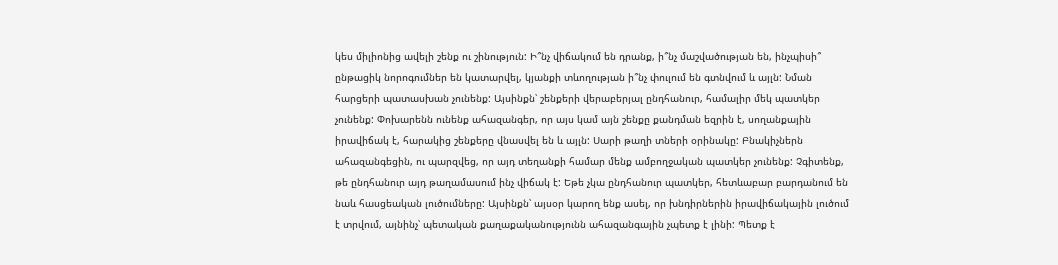կես միլիոնից ավելի շենք ու շինություն: Ի՞նչ վիճակում են դրանք, ի՞նչ մաշվածության են, ինչպիսի՞ ընթացիկ նորոգումներ են կատարվել, կյանքի տևողության ի՞նչ փուլում են գտնվում և այլն: Նման հարցերի պատասխան չունենք: Այսինքն՝ շենքերի վերաբերյալ ընդհանուր, համալիր մեկ պատկեր չունենք: Փոխարենն ունենք ահազանգեր, որ այս կամ այն շենքը քանդման եզրին է, սողանքային իրավիճակ է, հարակից շենքերը վնասվել են և այլն: Սարի թաղի տների օրինակը: Բնակիչներն ահազանգեցին, ու պարզվեց, որ այդ տեղանքի համար մենք ամբողջական պատկեր չունենք: Չգիտենք, թե ընդհանուր այդ թաղամասում ինչ վիճակ է: Եթե չկա ընդհանուր պատկեր, հետևաբար բարդանում են նաև հասցեական լուծումները: Այսինքն՝ այսօր կարող ենք ասել, որ խնդիրներին իրավիճակային լուծում է տրվում, այնինչ՝ պետական քաղաքականությունն ահազանգային չպետք է լինի: Պետք է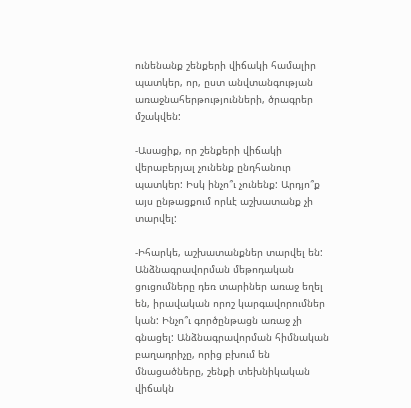ունենանք շենքերի վիճակի համալիր պատկեր, որ, ըստ անվտանգության առաջնահերթությունների, ծրագրեր մշակվեն:

-Ասացիք, որ շենքերի վիճակի վերաբերյալ չունենք ընդհանուր պատկեր: Իսկ ինչո՞ւ չունենք: Արդյո՞ք այս ընթացքում որևէ աշխատանք չի տարվել:

-Իհարկե, աշխատանքներ տարվել են: Անձնագրավորման մեթոդական ցուցումները դեռ տարիներ առաջ եղել են, իրավական որոշ կարգավորումներ կան: Ինչո՞ւ գործընթացն առաջ չի գնացել: Անձնագրավորման հիմնական բաղադրիչը, որից բխում են մնացածները, շենքի տեխնիկական վիճակն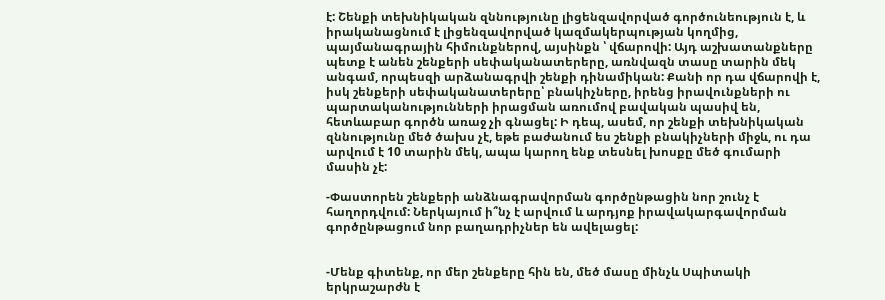է: Շենքի տեխնիկական զննությունը լիցենզավորված գործունեություն է, և իրականացնում է լիցենզավորված կազմակերպության կողմից, պայմանագրային հիմունքներով, այսինքն ՝ վճարովի: Այդ աշխատանքները պետք է անեն շենքերի սեփականատերերը, առնվազն տասը տարին մեկ անգամ, որպեսզի արձանագրվի շենքի դինամիկան: Քանի որ դա վճարովի է, իսկ շենքերի սեփականատերերը՝ բնակիչները, իրենց իրավունքների ու պարտականությունների իրացման առումով բավական պասիվ են, հետևաբար գործն առաջ չի գնացել: Ի դեպ, ասեմ, որ շենքի տեխնիկական զննությունը մեծ ծախս չէ, եթե բաժանում ես շենքի բնակիչների միջև, ու դա արվում է 10 տարին մեկ, ապա կարող ենք տեսնել խոսքը մեծ գումարի մասին չէ:

-Փաստորեն շենքերի անձնագրավորման գործընթացին նոր շունչ է հաղորդվում: Ներկայում ի՞նչ է արվում և արդյոք իրավակարգավորման գործընթացում նոր բաղադրիչներ են ավելացել:


-Մենք գիտենք, որ մեր շենքերը հին են, մեծ մասը մինչև Սպիտակի երկրաշարժն է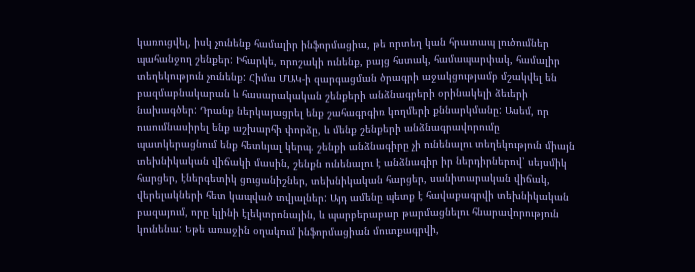կառուցվել, իսկ չունենք համալիր ինֆորմացիա, թե որտեղ կան հրատապ լուծումներ պահանջող շենքեր: Իհարկե, որոշակի ունենք, բայց հստակ, համապարփակ, համալիր տեղեկություն չունենք: Հիմա ՄԱԿ-ի զարգացման ծրագրի աջակցությամբ մշակվել են բազմաբնակարան և հասարակական շենքերի անձնագրերի օրինակելի ձեւերի նախագծեր: Դրանք ներկայացրել ենք շահագրգիռ կողմերի քննարկմանը: Ասեմ, որ ուսումնասիրել ենք աշխարհի փորձը, և մենք շենքերի անձնագրավորումը պատկերացնում ենք հետևյալ կերպ. շենքի անձնագիրը չի ունենալու տեղեկություն միայն տեխնիկական վիճակի մասին, շենքն ունենալու է անձնագիր իր ներդիրներով՝ սեյսմիկ հարցեր, էներգետիկ ցուցանիշներ, տեխնիկական հարցեր, սանիտարական վիճակ, վերելակների հետ կապված տվյալներ: Այդ ամենը պետք է հավաքագրվի տեխնիկական բազայում, որը կլինի էլեկտրոնային, և պարբերաբար թարմացնելու հնարավորություն կունենա: Եթե առաջին օղակում ինֆորմացիան մուտքագրվի,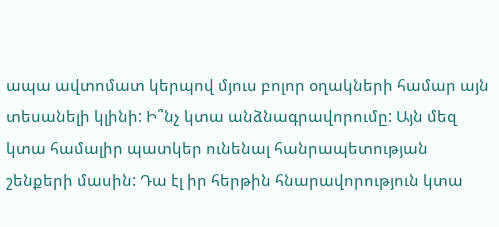ապա ավտոմատ կերպով մյուս բոլոր օղակների համար այն տեսանելի կլինի: Ի՞նչ կտա անձնագրավորումը: Այն մեզ կտա համալիր պատկեր ունենալ հանրապետության շենքերի մասին: Դա էլ իր հերթին հնարավորություն կտա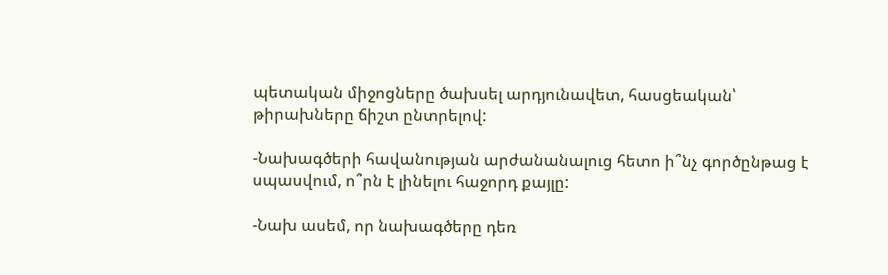պետական միջոցները ծախսել արդյունավետ, հասցեական՝ թիրախները ճիշտ ընտրելով:

-Նախագծերի հավանության արժանանալուց հետո ի՞նչ գործընթաց է սպասվում, ո՞րն է լինելու հաջորդ քայլը:

-Նախ ասեմ, որ նախագծերը դեռ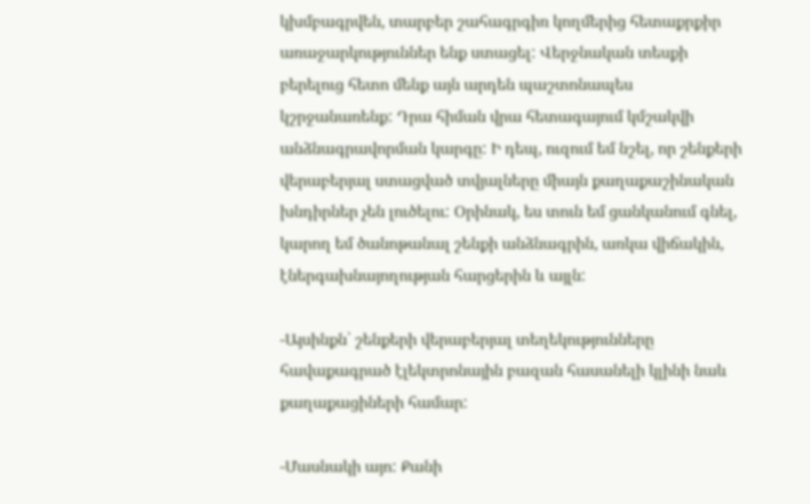կխմբագրվեն, տարբեր շահագրգիռ կողմերից հետաքրքիր առաջարկություններ ենք ստացել: Վերջնական տեսքի բերելուց հետո մենք այն արդեն պաշտոնապես կշրջանառենք: Դրա հիման վրա հետագայում կմշակվի անձնագրավորման կարգը: Ի դեպ, ուզում եմ նշել, որ շենքերի վերաբերյալ ստացված տվյալները միայն քաղաքաշինական խնդիրներ չեն լուծելու: Օրինակ, ես տուն եմ ցանկանում գնել, կարող եմ ծանոթանալ շենքի անձնագրին, առկա վիճակին, էներգախնայողության հարցերին և այլն:

-Այսինքն՝ շենքերի վերաբերյալ տեղեկությունները հավաքագրած էլեկտրոնային բազան հասանելի կլինի նաև քաղաքացիների համար:

-Մասնակի այո: Քանի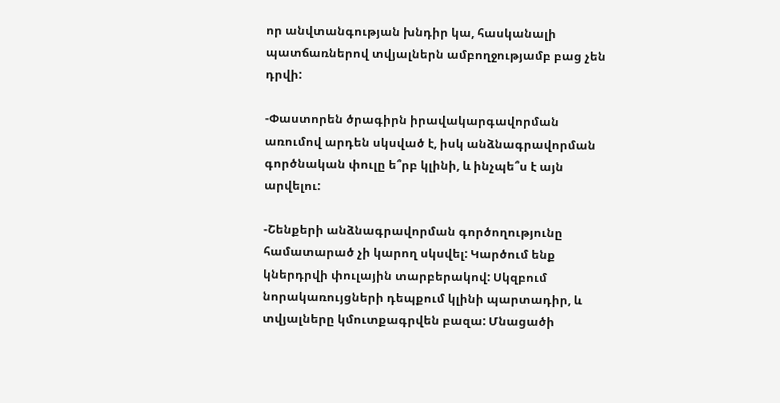որ անվտանգության խնդիր կա, հասկանալի պատճառներով տվյալներն ամբողջությամբ բաց չեն դրվի:

-Փաստորեն ծրագիրն իրավակարգավորման առումով արդեն սկսված է, իսկ անձնագրավորման գործնական փուլը ե՞րբ կլինի, և ինչպե՞ս է այն արվելու:

-Շենքերի անձնագրավորման գործողությունը համատարած չի կարող սկսվել: Կարծում ենք կներդրվի փուլային տարբերակով: Սկզբում նորակառույցների դեպքում կլինի պարտադիր, և տվյալները կմուտքագրվեն բազա: Մնացածի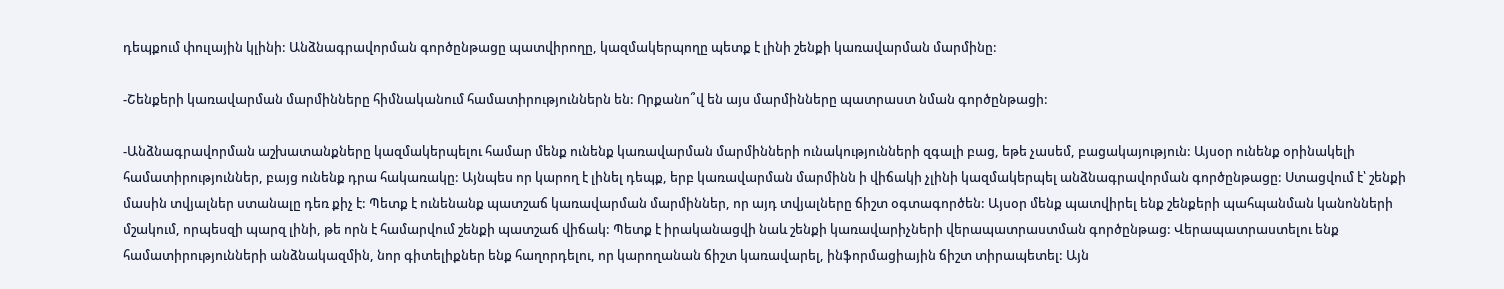դեպքում փուլային կլինի: Անձնագրավորման գործընթացը պատվիրողը, կազմակերպողը պետք է լինի շենքի կառավարման մարմինը:

-Շենքերի կառավարման մարմինները հիմնականում համատիրություններն են: Որքանո՞վ են այս մարմինները պատրաստ նման գործընթացի:

-Անձնագրավորման աշխատանքները կազմակերպելու համար մենք ունենք կառավարման մարմինների ունակությունների զգալի բաց, եթե չասեմ, բացակայություն: Այսօր ունենք օրինակելի համատիրություններ, բայց ունենք դրա հակառակը: Այնպես որ կարող է լինել դեպք, երբ կառավարման մարմինն ի վիճակի չլինի կազմակերպել անձնագրավորման գործընթացը: Ստացվում է՝ շենքի մասին տվյալներ ստանալը դեռ քիչ է: Պետք է ունենանք պատշաճ կառավարման մարմիններ, որ այդ տվյալները ճիշտ օգտագործեն: Այսօր մենք պատվիրել ենք շենքերի պահպանման կանոնների մշակում, որպեսզի պարզ լինի, թե որն է համարվում շենքի պատշաճ վիճակ: Պետք է իրականացվի նաև շենքի կառավարիչների վերապատրաստման գործընթաց: Վերապատրաստելու ենք համատիրությունների անձնակազմին, նոր գիտելիքներ ենք հաղորդելու, որ կարողանան ճիշտ կառավարել, ինֆորմացիային ճիշտ տիրապետել: Այն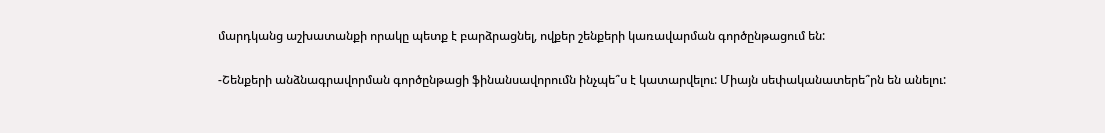մարդկանց աշխատանքի որակը պետք է բարձրացնել, ովքեր շենքերի կառավարման գործընթացում են:

-Շենքերի անձնագրավորման գործընթացի ֆինանսավորումն ինչպե՞ս է կատարվելու: Միայն սեփականատերե՞րն են անելու: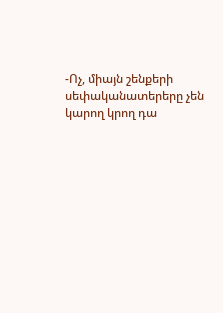-Ոչ, միայն շենքերի սեփականատերերը չեն կարող կրող դա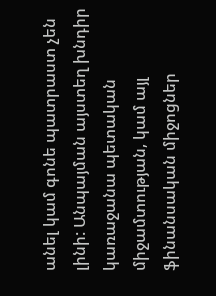անել կամ գոնե պատրաստ չեն լինի: Անպայման այստեղ խնդիր կառաջանա պետական միջամտության, կամ այլ ֆինանսական միջոցներ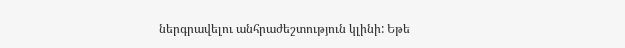ներգրավելու անհրաժեշտություն կլինի: Եթե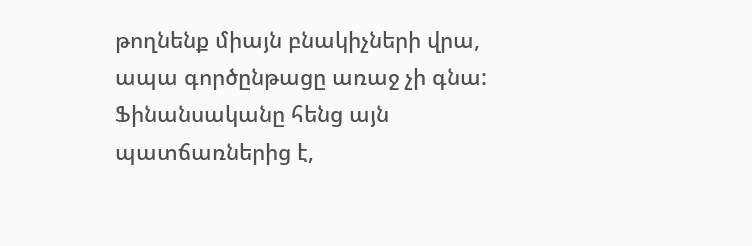թողնենք միայն բնակիչների վրա, ապա գործընթացը առաջ չի գնա: Ֆինանսականը հենց այն պատճառներից է,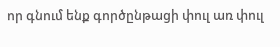որ գնում ենք գործընթացի փուլ առ փուլ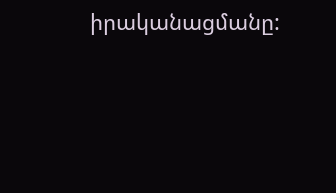իրականացմանը: